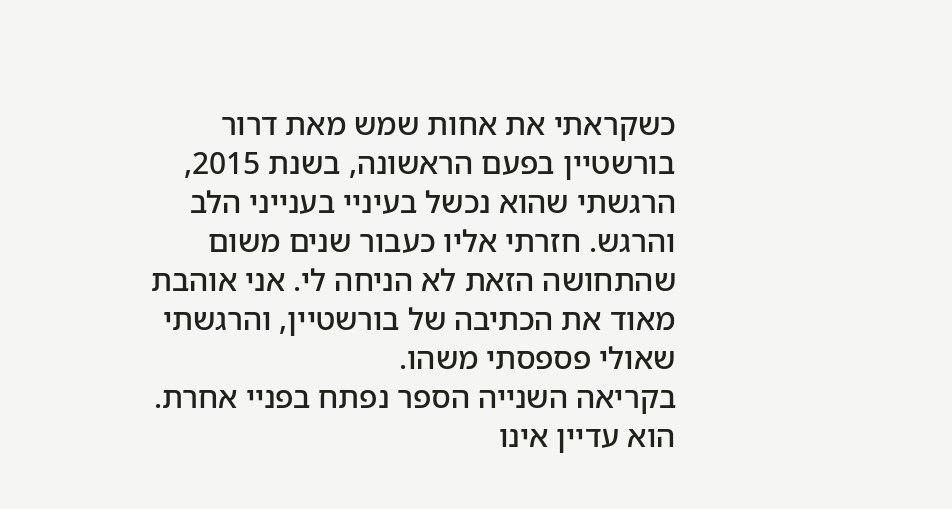כשקראתי את אחות שמש מאת דרור בורשטיין בפעם הראשונה, בשנת 2015, הרגשתי שהוא נכשל בעיניי בענייני הלב והרגש. חזרתי אליו כעבור שנים משום שהתחושה הזאת לא הניחה לי. אני אוהבת מאוד את הכתיבה של בורשטיין, והרגשתי שאולי פספסתי משהו.
בקריאה השנייה הספר נפתח בפניי אחרת. הוא עדיין אינו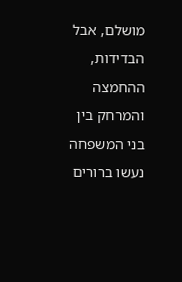מושלם, אבל הבדידות, ההחמצה והמרחק בין בני המשפחה נעשו ברורים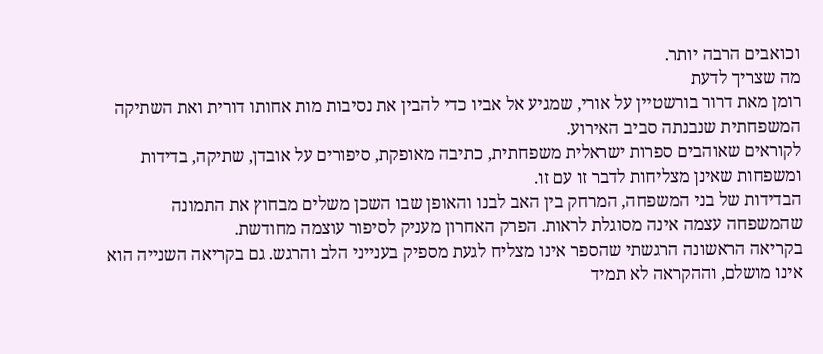וכואבים הרבה יותר.
מה שצריך לדעת
רומן מאת דרור בורשטיין על אורי, שמגיע אל אביו כדי להבין את נסיבות מות אחותו דורית ואת השתיקה המשפחתית שנבנתה סביב האירוע.
לקוראים שאוהבים ספרות ישראלית משפחתית, כתיבה מאופקת, סיפורים על אובדן, שתיקה, בדידות ומשפחות שאינן מצליחות לדבר זו עם זו.
הבדידות של בני המשפחה, המרחק בין האב לבנו והאופן שבו השכן משלים מבחוץ את התמונה שהמשפחה עצמה אינה מסוגלת לראות. הפרק האחרון מעניק לסיפור עוצמה מחודשת.
בקריאה הראשונה הרגשתי שהספר אינו מצליח לגעת מספיק בענייני הלב והרגש. גם בקריאה השנייה הוא אינו מושלם, וההקראה לא תמיד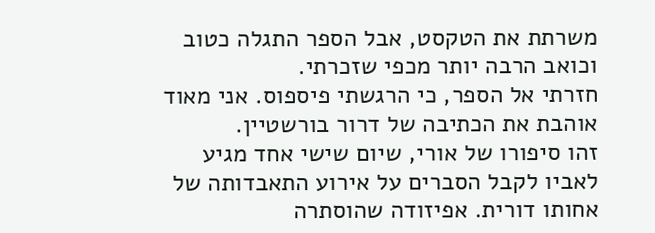משרתת את הטקסט, אבל הספר התגלה כטוב וכואב הרבה יותר מכפי שזכרתי.
חזרתי אל הספר, כי הרגשתי פיספוס. אני מאוד אוהבת את הכתיבה של דרור בורשטיין.
זהו סיפורו של אורי, שיום שישי אחד מגיע לאביו לקבל הסברים על אירוע התאבדותה של אחותו דורית. אפיזודה שהוסתרה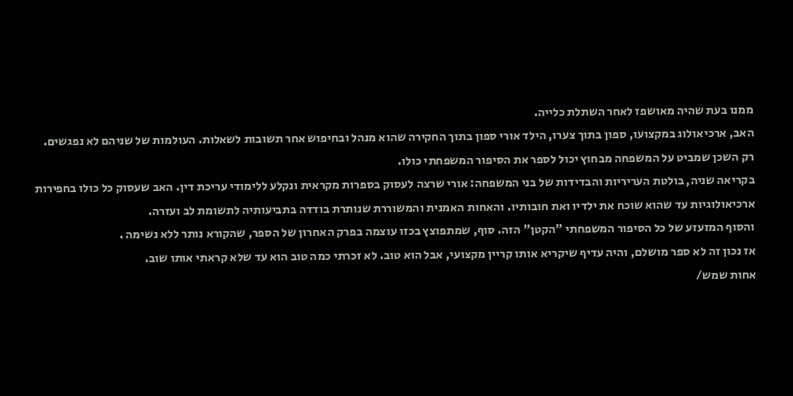ממנו בעת שהיה מאושפז לאחר השתלת כלייה.
האב, ארכיאולוג במקצועו, ספון בתוך צערו, הילד אורי ספון בתוך החקירה שהוא מנהל ובחיפוש אחר תשובות לשאלות. העולמות של שניהם לא נפגשים.
רק השכן שמביט על המשפחה מבחוץ יכול לספר את הסיפור המשפחתי כולו.
בקריאה שניה, בולטת העריריות והבדידות של בני המשפחה: אורי שרצה לעסוק בספרות מקראית ונקלע ללימודי עריכת דין. האב שעסוק כל כולו בחפירות ארכיאולוגיות עד שהוא שוכח את ילדיו ואת חובותיו. והאחות האמנית והמשוררת שנותרת בודדה בתביעותיה לתשומת לב ועזרה.
והסוף המזעזע של כל הסיפור המשפחתי "הקטן" הזה. סוף, שמתפוצץ בכזו עוצמה בפרק האחרון של הספר, שהקורא נותר ללא נשימה .
אז נכון זה לא ספר מושלם, והיה עדיף שיקריא אותו קריין מקצועי, אבל הוא טוב. לא זכרתי כמה טוב הוא עד שלא קראתי אותו שוב.
אחות שמש/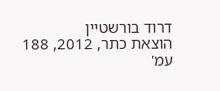דרוד בורשטיין
הוצאת כתר, 2012, 188 עמ'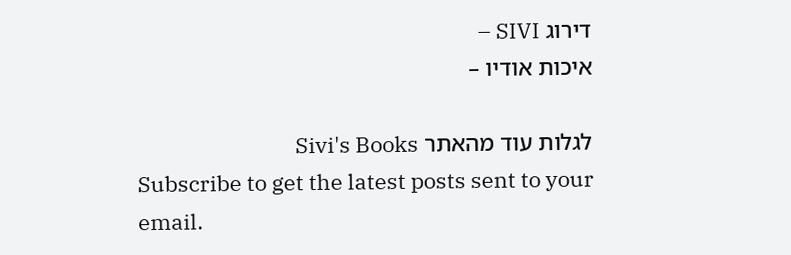דירוג SIVI –
איכות אודיו –

לגלות עוד מהאתר Sivi's Books
Subscribe to get the latest posts sent to your email.